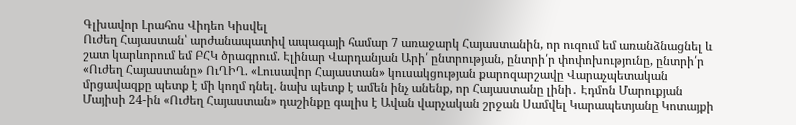Գլխավոր Լրահոս Վիդեո Կիսվել
Ուժեղ Հայաստան՝ արժանապատիվ ապագայի համար 7 առաջարկ Հայաստանին, որ ուզում եմ առանձնացնել և շատ կարևորում եմ ԲՀԿ ծրագրում. Էլինար Վարդանյան Արի՛ ընտրության, ընտրի՛ր փոփոխությունը, ընտրի՛ր «Ուժեղ Հայաստանը» ՈւՂԻՂ. «Լուսավոր Հայաստան» կուսակցության քարոզարշավը Վարաչպետական մրցավազքը պետք է մի կողմ դնել. նախ պետք է ամեն ինչ անենք, որ Հայաստանը լինի․ Էդմոն Մարուքյան Մայիսի 24-ին «Ուժեղ Հայաստան» դաշինքը գալիս է Ավան վարչական շրջան Սամվել Կարապետյանը Կոտայքի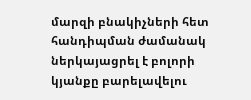մարզի բնակիչների հետ հանդիպման ժամանակ ներկայացրել է բոլորի կյանքը բարելավելու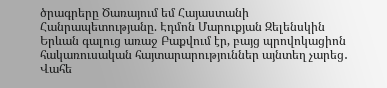ծրագրերը Ծառայում եմ Հայաստանի Հանրապետությանը. Էդմոն Մարուքյան Զելենսկին Երևան գալուց առաջ Բաքվում էր, բայց պրովոկացիոն հակառուսական հայտարարություններ այնտեղ չարեց․ Վահե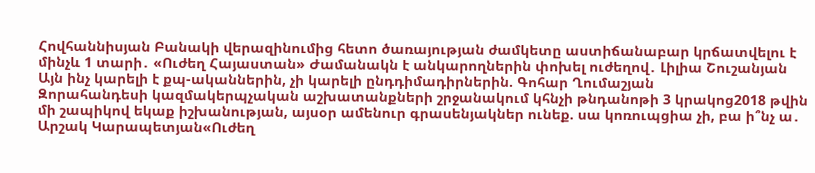Հովհաննիսյան Բանակի վերազինումից հետո ծառայության ժամկետը աստիճանաբար կրճատվելու է մինչև 1 տարի․ «Ուժեղ Հայաստան» Ժամանակն է անկարողներին փոխել ուժեղով․ Լիլիա Շուշանյան Այն ինչ կարելի է քպ-ականներին, չի կարելի ընդդիմադիրներին. Գոհար Ղումաշյան
Զորահանդեսի կազմակերպչական աշխատանքների շրջանակում կհնչի թնդանոթի 3 կրակոց2018 թվին մի շապիկով եկաք իշխանության, այսօր ամենուր գրասենյակներ ունեք. սա կոռուպցիա չի, բա ի՞նչ ա․ Արշակ Կարապետյան«Ուժեղ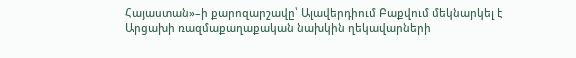Հայաստան»–ի քարոզարշավը՝ Ալավերդիում Բաքվում մեկնարկել է Արցախի ռազմաքաղաքական նախկին ղեկավարների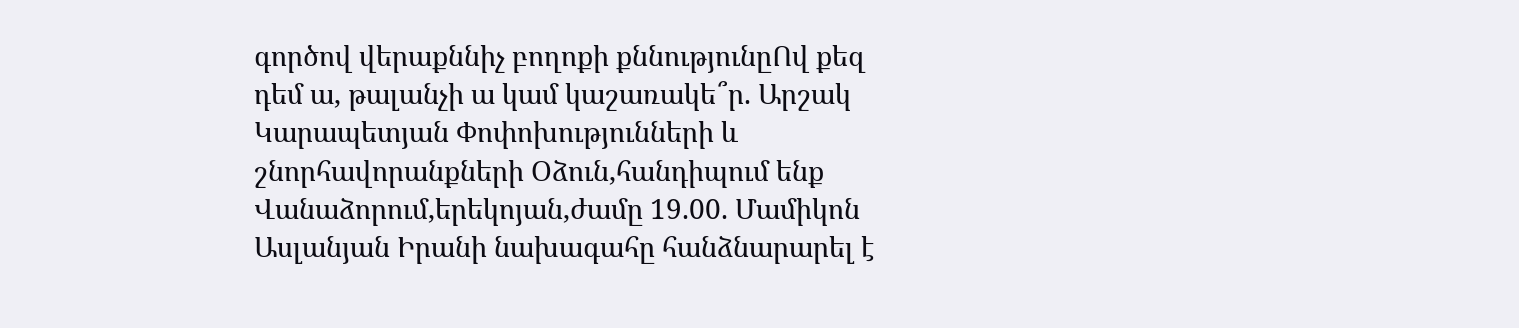գործով վերաքննիչ բողոքի քննությունըՈվ քեզ դեմ ա, թալանչի ա կամ կաշառակե՞ր. Արշակ Կարապետյան Փոփոխությունների և շնորհավորանքների Օձուն,հանդիպում ենք Վանաձորում,երեկոյան,ժամը 19.00. Մամիկոն Ասլանյան Իրանի նախագահը հանձնարարել է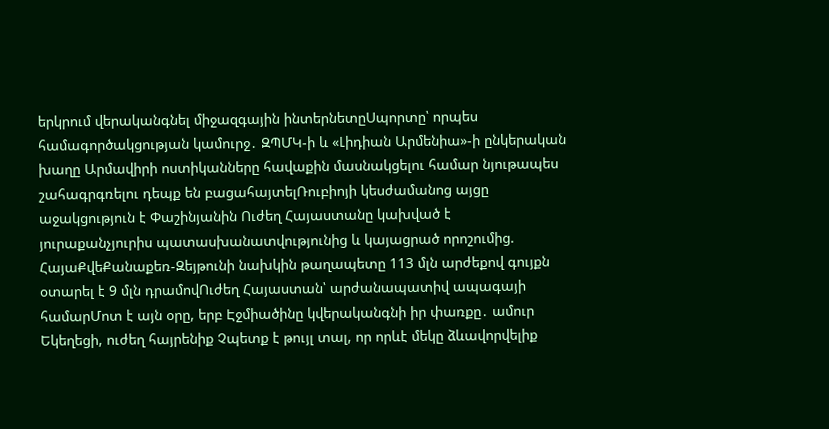երկրում վերականգնել միջազգային ինտերնետըՍպորտը՝ որպես համագործակցության կամուրջ․ ԶՊՄԿ-ի և «Լիդիան Արմենիա»-ի ընկերական խաղը Արմավիրի ոստիկանները հավաքին մասնակցելու համար նյութապես շահագրգռելու դեպք են բացահայտելՌուբիոյի կեսժամանոց այցը աջակցություն է Փաշինյանին Ուժեղ Հայաստանը կախված է յուրաքանչյուրիս պատասխանատվությունից և կայացրած որոշումից. ՀայաՔվեՔանաքեռ-Զեյթունի նախկին թաղապետը 113 մլն արժեքով գույքն օտարել է 9 մլն դրամովՈւժեղ Հայաստան՝ արժանապատիվ ապագայի համարՄոտ է այն օրը, երբ Էջմիածինը կվերականգնի իր փառքը․ ամուր Եկեղեցի, ուժեղ հայրենիք Չպետք է թույլ տալ, որ որևէ մեկը ձևավորվելիք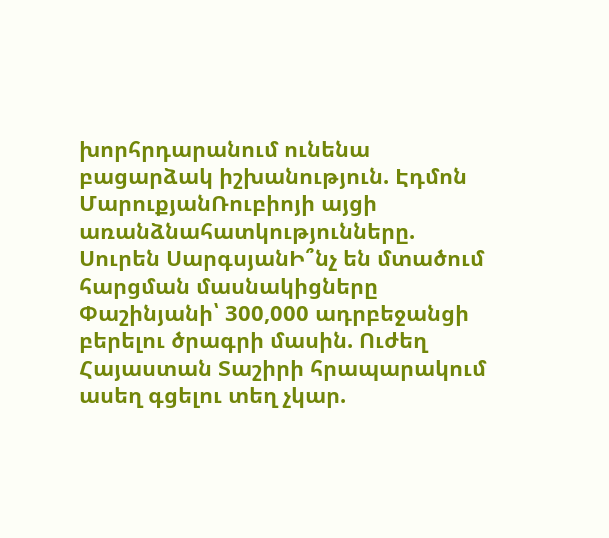խորհրդարանում ունենա բացարձակ իշխանություն. Էդմոն ՄարուքյանՌուբիոյի այցի առանձնահատկությունները. Սուրեն ՍարգսյանԻ՞նչ են մտածում հարցման մասնակիցները Փաշինյանի՝ 300,000 ադրբեջանցի բերելու ծրագրի մասին. Ուժեղ Հայաստան Տաշիրի հրապարակում ասեղ գցելու տեղ չկար.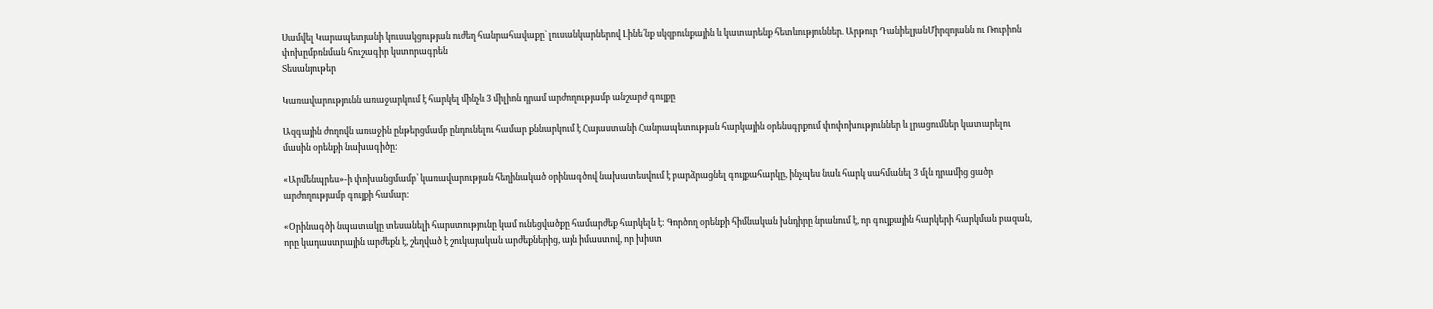Սամվել Կարապետյանի կուսակցության ուժեղ հանրահավաքը` լուսանկարներով Լինե՛նք սկզբունքային և կատարենք հետևություններ. Արթուր ԴանիելյանՄիրզոյանն ու Ռուբիոն փոխըմբռնման հուշագիր կստորագրեն
Տեսանյութեր

Կառավարությունն առաջարկում է հարկել մինչև 3 միլիոն դրամ արժողությամբ անշարժ գույքը

Ազգային ժողովն առաջին ընթերցմամբ ընդունելու համար քննարկում է Հայաստանի Հանրապետության հարկային օրենսգրքում փոփոխություններ և լրացումներ կատարելու մասին օրենքի նախագիծը:

«Արմենպրես»-ի փոխանցմամբ՝ կառավարության հեղինակած օրինագծով նախատեսվում է բարձրացնել գույքահարկը, ինչպես նաև հարկ սահմանել 3 մլն դրամից ցածր արժողությամբ գույքի համար:

«Օրինագծի նպատակը տեսանելի հարստությունը կամ ունեցվածքը համարժեք հարկելն է: Գործող օրենքի հիմնական խնդիրը նրանում է, որ գույքային հարկերի հարկման բազան, որը կադաստրային արժեքն է, շեղված է շուկայական արժեքներից, այն իմաստով, որ խիստ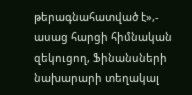թերագնահատված է»,- ասաց հարցի հիմնական զեկուցող, Ֆինանսների նախարարի տեղակալ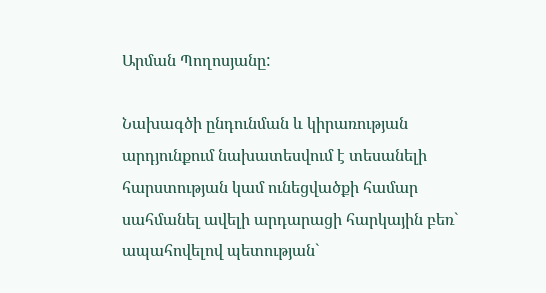Արման Պողոսյանը:

Նախագծի ընդունման և կիրառության արդյունքում նախատեսվում է տեսանելի հարստության կամ ունեցվածքի համար սահմանել ավելի արդարացի հարկային բեռ` ապահովելով պետության`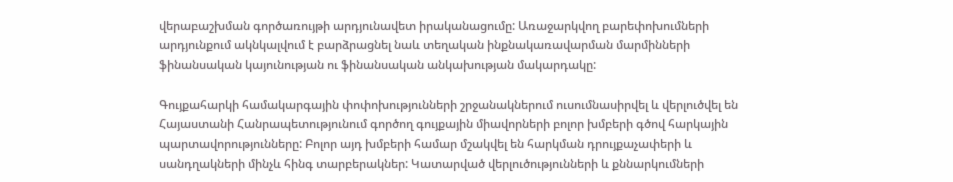վերաբաշխման գործառույթի արդյունավետ իրականացումը: Առաջարկվող բարեփոխումների արդյունքում ակնկալվում է բարձրացնել նաև տեղական ինքնակառավարման մարմինների ֆինանսական կայունության ու ֆինանսական անկախության մակարդակը:

Գույքահարկի համակարգային փոփոխությունների շրջանակներում ուսումնասիրվել և վերլուծվել են Հայաստանի Հանրապետությունում գործող գույքային միավորների բոլոր խմբերի գծով հարկային պարտավորությունները: Բոլոր այդ խմբերի համար մշակվել են հարկման դրույքաչափերի և սանդղակների մինչև հինգ տարբերակներ: Կատարված վերլուծությունների և քննարկումների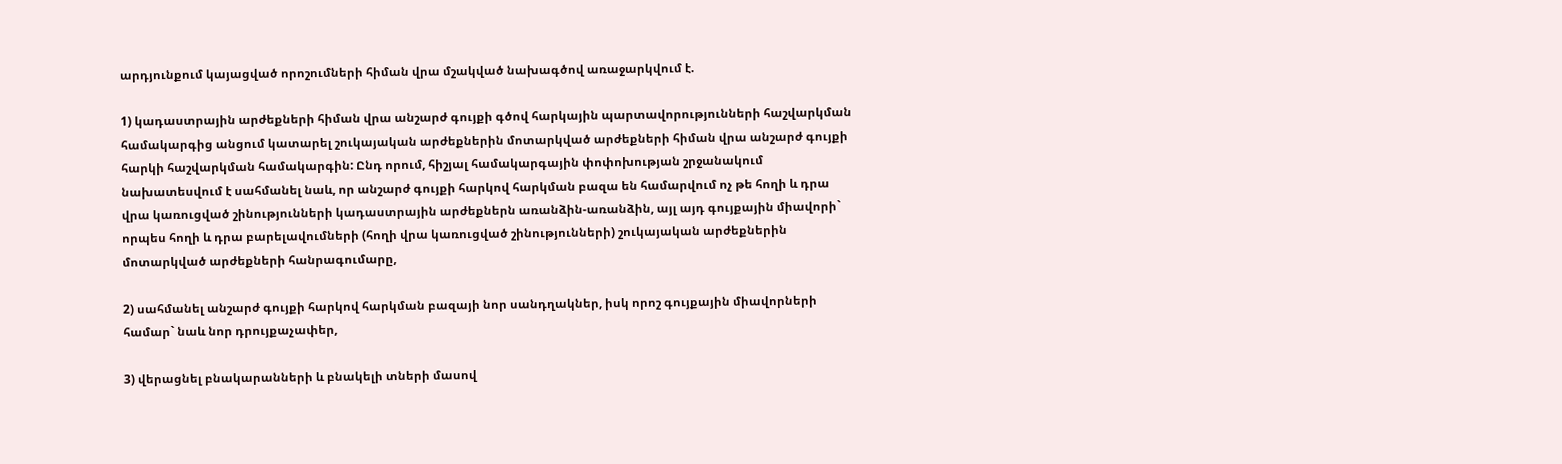արդյունքում կայացված որոշումների հիման վրա մշակված նախագծով առաջարկվում է.

1) կադաստրային արժեքների հիման վրա անշարժ գույքի գծով հարկային պարտավորությունների հաշվարկման համակարգից անցում կատարել շուկայական արժեքներին մոտարկված արժեքների հիման վրա անշարժ գույքի հարկի հաշվարկման համակարգին: Ընդ որում, հիշյալ համակարգային փոփոխության շրջանակում նախատեսվում է սահմանել նաև, որ անշարժ գույքի հարկով հարկման բազա են համարվում ոչ թե հողի և դրա վրա կառուցված շինությունների կադաստրային արժեքներն առանձին-առանձին, այլ այդ գույքային միավորի` որպես հողի և դրա բարելավումների (հողի վրա կառուցված շինությունների) շուկայական արժեքներին մոտարկված արժեքների հանրագումարը,

2) սահմանել անշարժ գույքի հարկով հարկման բազայի նոր սանդղակներ, իսկ որոշ գույքային միավորների համար` նաև նոր դրույքաչափեր,

3) վերացնել բնակարանների և բնակելի տների մասով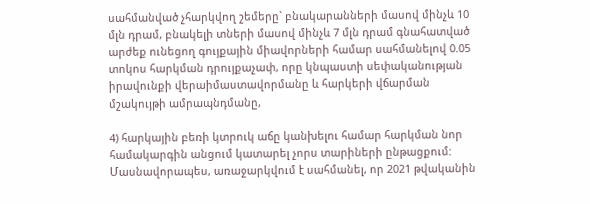սահմանված չհարկվող շեմերը` բնակարանների մասով մինչև 10 մլն դրամ, բնակելի տների մասով մինչև 7 մլն դրամ գնահատված արժեք ունեցող գույքային միավորների համար սահմանելով 0.05 տոկոս հարկման դրույքաչափ, որը կնպաստի սեփականության իրավունքի վերաիմաստավորմանը և հարկերի վճարման մշակույթի ամրապնդմանը,

4) հարկային բեռի կտրուկ աճը կանխելու համար հարկման նոր համակարգին անցում կատարել չորս տարիների ընթացքում: Մասնավորապես, առաջարկվում է սահմանել, որ 2021 թվականին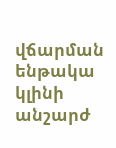վճարման ենթակա կլինի անշարժ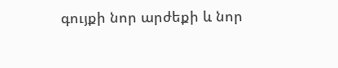գույքի նոր արժեքի և նոր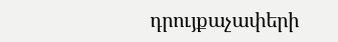դրույքաչափերի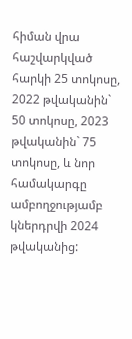հիման վրա հաշվարկված հարկի 25 տոկոսը, 2022 թվականին` 50 տոկոսը, 2023 թվականին` 75 տոկոսը, և նոր համակարգը ամբողջությամբ կներդրվի 2024 թվականից: